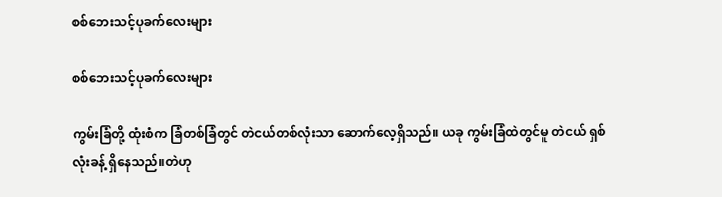စစ်ဘေးသင့်ပုခက်လေးများ

စစ်ဘေးသင့်ပုခက်လေးများ

ကွမ်းခြံတို့ ထုံးစံက ခြံတစ်ခြံတွင် တဲငယ်တစ်လုံးသာ ဆောက်လေ့ရှိသည်။ ယခု ကွမ်းခြံထဲတွင်မူ တဲငယ် ရှစ်လုံးခန့် ရှိနေသည်။တဲဟု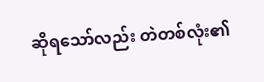ဆိုရသော်လည်း တဲတစ်လုံး၏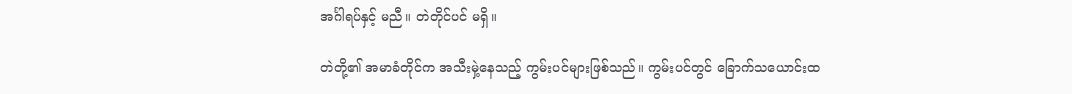အင်္ဂါရပ်နှင့် မညီ။ တဲတိုင်ပင် မရှိ။

တဲတို့၏ အမာခံတိုင်က အသီးမှဲ့နေသည့် ကွမ်းပင်များဖြစ်သည်။ ကွမ်းပင်တွင် ခြောက်သယောင်းထ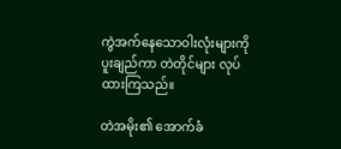ကွဲအက်နေသောဝါးလုံးများကို ပူးချည်ကာ တဲတိုင်များ လုပ်ထားကြသည်။

တဲအမိုး၏ အောက်ခံ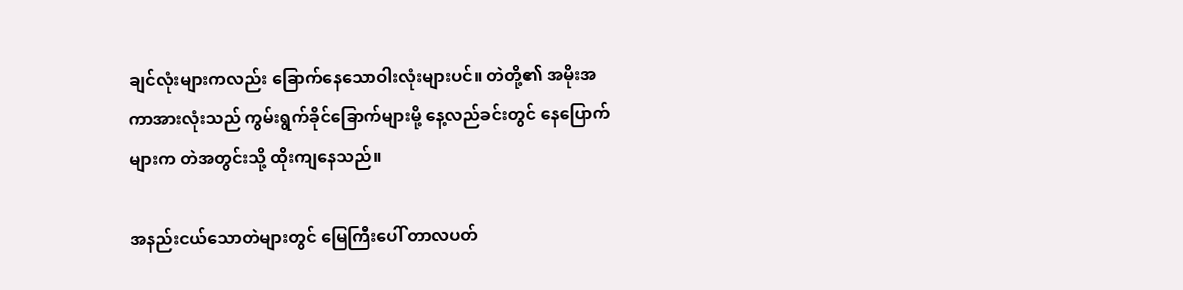ချင်လုံးများကလည်း ခြောက်နေသောဝါးလုံးများပင်။ တဲတို့၏ အမိုးအကာအားလုံးသည် ကွမ်းရွက်ခိုင်ခြောက်များမို့ နေ့လည်ခင်းတွင် နေပြောက်များက တဲအတွင်းသို့ ထိုးကျနေသည်။

အနည်းငယ်သောတဲများတွင် မြေကြီးပေါ် တာလပတ်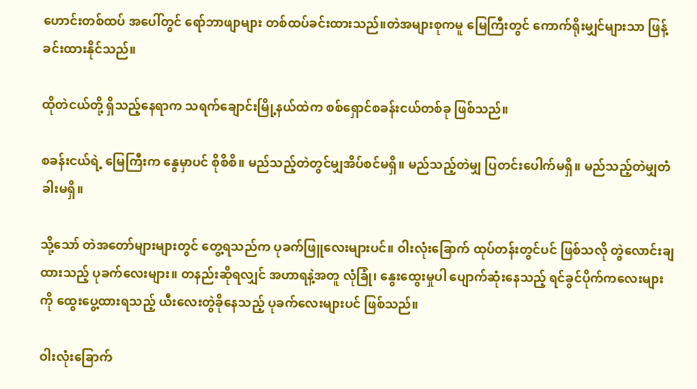ဟောင်းတစ်ထပ် အပေါ်တွင် ရော်ဘာဖျာများ တစ်ထပ်ခင်းထားသည်။တဲအများစုကမူ မြေကြီးတွင် ကောက်ရိုးမျှင်များသာ ဖြန့်ခင်းထားနိုင်သည်။

ထိုတဲငယ်တို့ ရှိသည့်နေရာက သရက်ချောင်းမြို့နယ်ထဲက စစ်ရှောင်စခန်းငယ်တစ်ခု ဖြစ်သည်။

စခန်းငယ်ရဲ့ မြေကြီးက နွေမှာပင် စိုစိစိ။ မည်သည့်တဲတွင်မျှအိပ်စင်မရှိ။ မည်သည့်တဲမျှ ပြတင်းပေါက်မရှိ။ မည်သည့်တဲမျှတံခါးမရှိ။

သို့သော် တဲအတော်များများတွင် တွေ့ရသည်က ပုခက်ဖြူလေးများပင်။ ဝါးလုံးခြောက် ထုပ်တန်းတွင်ပင် ဖြစ်သလို တွဲလောင်းချထားသည့် ပုခက်လေးများ။ တနည်းဆိုရလျှင် အဟာရနဲ့အတူ လုံခြုံ၊ နွေးထွေးမှုပါ ပျောက်ဆုံးနေသည့် ရင်ခွင်ပိုက်ကလေးများကို ထွေးပွေ့ထားရသည့် ယီးလေးတွဲခိုနေသည့် ပုခက်လေးများပင် ဖြစ်သည်။

ဝါးလုံးခြောက်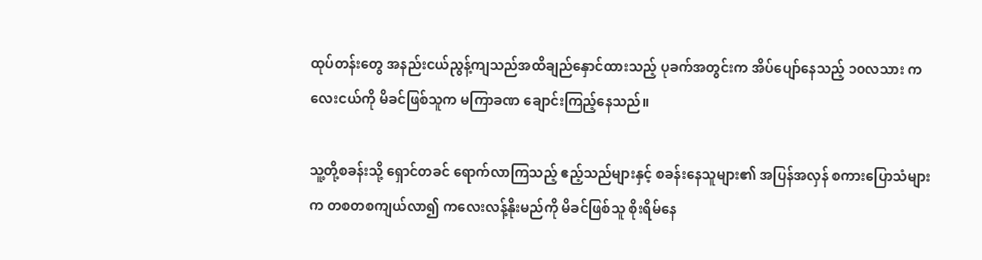ထုပ်တန်းတွေ အနည်းငယ်ညွန့်ကျသည်အထိချည်နှောင်ထားသည့် ပုခက်အတွင်းက အိပ်ပျော်နေသည့် ၁၀လသား ကလေးငယ်ကို မိခင်ဖြစ်သူက မကြာခဏ ချောင်းကြည့်နေသည်။

သူ့တို့စခန်းသို့ ရှောင်တခင် ရောက်လာကြသည့် ဧည့်သည်များနှင့် စခန်းနေသူများ၏ အပြန်အလှန် စကားပြောသံများက တစတစကျယ်လာ၍ ကလေးလန့်နိုးမည်ကို မိခင်ဖြစ်သူ စိုးရိမ်နေ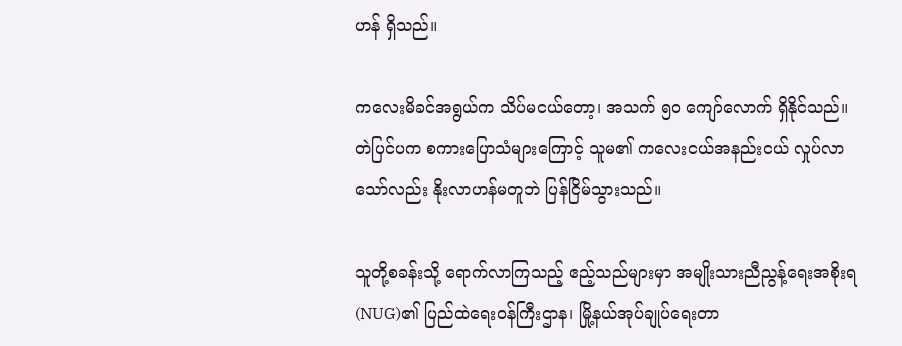ဟန် ရှိသည်။

ကလေးမိခင်အရွယ်က သိပ်မငယ်တော့၊ အသက် ၅၀ ကျော်လောက် ရှိနိုင်သည်။ တဲပြင်ပက စကားပြောသံများကြောင့် သူမ၏ ကလေးငယ်အနည်းငယ် လှုပ်လာသော်လည်း နိုးလာဟန်မတူဘဲ ပြန်ငြိမ်သွားသည်။

သူတို့စခန်းသို့ ရောက်လာကြသည့် ဧည့်သည်များမှာ အမျိုးသားညီညွန့်ရေးအစိုးရ(NUG)၏ ပြည်ထဲရေးဝန်ကြီးဌာန၊ မြို့နယ်အုပ်ချုပ်ရေးတာ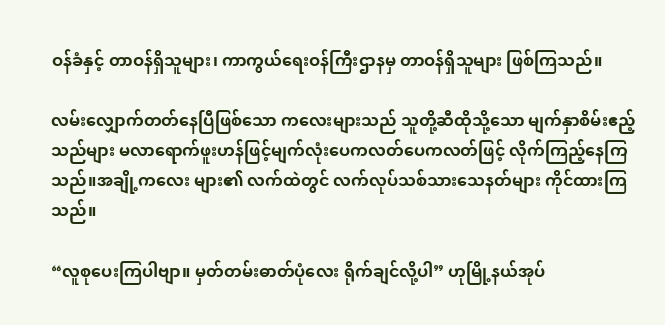ဝန်ခံနှင့် တာဝန်ရှိသူများ၊ ကာကွယ်ရေးဝန်ကြီးဌာနမှ တာဝန်ရှိသူများ ဖြစ်ကြသည်။

လမ်းလျှောက်တတ်နေပြီဖြစ်သော ကလေးများသည် သူတို့ဆီထိုသို့သော မျက်နှာစိမ်းဧည့်သည်များ မလာရောက်ဖူးဟန်ဖြင့်မျက်လုံးပေကလတ်ပေကလတ်ဖြင့် လိုက်ကြည့်နေကြသည်။အချို့ကလေး များ၏ လက်ထဲတွင် လက်လုပ်သစ်သားသေနတ်များ ကိုင်ထားကြသည်။

“လူစုပေးကြပါဗျာ။ မှတ်တမ်းဓာတ်ပုံလေး ရိုက်ချင်လို့ပါ” ဟုမြို့နယ်အုပ်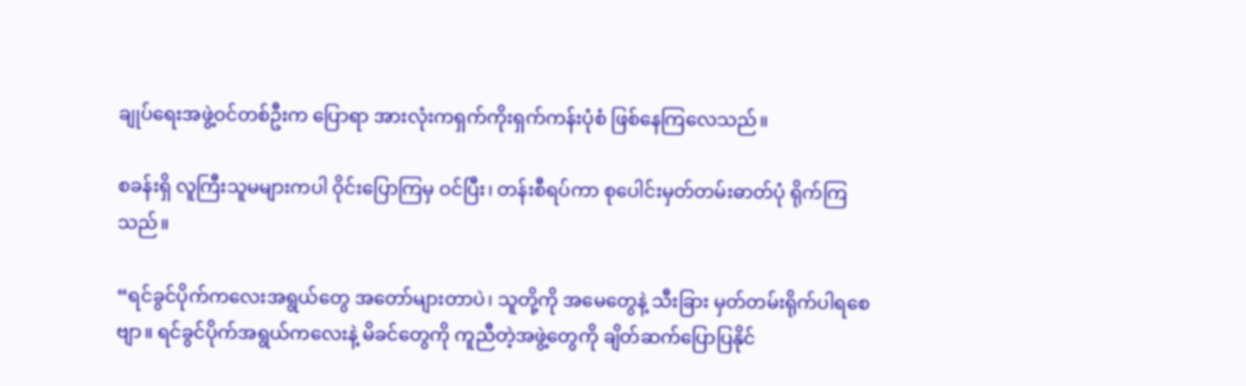ချုပ်ရေးအဖွဲ့ဝင်တစ်ဦးက ပြောရာ အားလုံးကရှက်ကိုးရှက်ကန်းပုံစံ ဖြစ်နေကြလေသည်။

စခန်းရှိ လူကြီးသူမများကပါ ဝိုင်းပြောကြမှ ဝင်ပြီး၊ တန်းစီရပ်ကာ စုပေါင်းမှတ်တမ်းဓာတ်ပုံ ရိုက်ကြသည်။

“ရင်ခွင်ပိုက်ကလေးအရွယ်တွေ အတော်များတာပဲ၊ သူတို့ကို အမေတွေနဲ့ သီးခြား မှတ်တမ်းရိုက်ပါရစေဗျာ။ ရင်ခွင်ပိုက်အရွယ်ကလေးနဲ့ မိခင်တွေကို ကူညီတဲ့အဖွဲ့တွေကို ချိတ်ဆက်ပြောပြနိုင်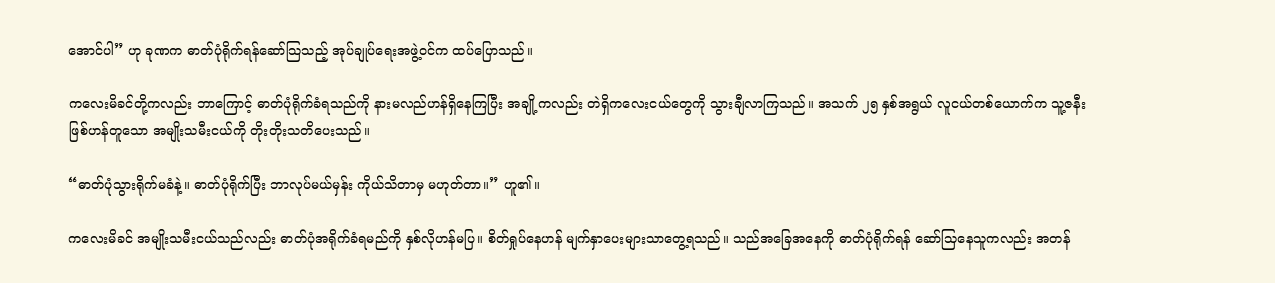အောင်ပါ” ဟု ခုဏက ဓာတ်ပုံရိုက်ရန်ဆော်သြသည့် အုပ်ချုပ်ရေးအဖွဲ့ဝင်က ထပ်ပြောသည်။

ကလေးမိခင်တို့ကလည်း ဘာကြောင့် ဓာတ်ပုံရိုက်ခံရသည်ကို နားမလည်ဟန်ရှိနေကြပြီး အချို့ကလည်း တဲရှိကလေးငယ်တွေကို သွားချီလာကြသည်။ အသက် ၂၅ နှစ်အရွယ် လူငယ်တစ်ယောက်က သူ့ဇနီးဖြစ်ဟန်တူသော အမျိုးသမီးငယ်ကို တိုးတိုးသတိပေးသည်။

“ဓာတ်ပုံသွားရိုက်မခံနဲ့။ ဓာတ်ပုံရိုက်ပြီး ဘာလုပ်မယ်မှန်း ကိုယ်သိတာမှ မဟုတ်တာ။” ဟူ၏။

ကလေးမိခင် အမျိုးသမီးငယ်သည်လည်း ဓာတ်ပုံအရိုက်ခံရမည်ကို နှစ်လိုဟန်မပြ။ စိတ်ရှုပ်နေဟန် မျက်နှာပေးများသာတွေ့ရသည်။ သည်အခြေအနေကို ဓာတ်ပုံရိုက်ရန် ဆော်သြနေသူကလည်း အတန်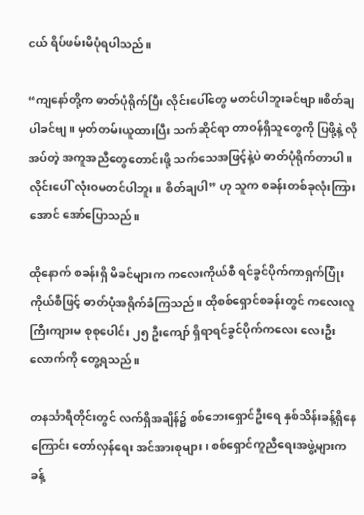ငယ် ရိပ်ဖမ်းမိပုံရပါသည်။

“ကျနော်တို့က ဓာတ်ပုံရိုက်ပြီး လိုင်းပေါ်တွေ မတင်ပါဘူးခင်ဗျာ။စိတ်ချပါခင်ဗျ။ မှတ်တမ်းယူထားပြီး သက်ဆိုင်ရာ တာဝန်ရှိသူတွေကို ပြဖို့နဲ့ လိုအပ်တဲ့ အကူအညီတွေတောင်းဖို့ သက်သေအဖြင့်နဲ့ပဲ ဓာတ်ပုံရိုက်တာပါ။ လိုင်းပေါ် လုံးဝမတင်ပါဘူး။ စိတ်ချပါ” ဟု သူက စခန်းတစ်ခုလုံးကြားအောင် အော်ပြောသည်။

ထိုနောက် စခန်းရှိ မိခင်များက ကလေးကိုယ်စီ ရင်ခွင်ပိုက်ကာရှက်ပြုံးကိုယ်စီဖြင့် ဓာတ်ပုံအရိုက်ခံကြသည်။ ထိုစစ်ရှောင်စခန်းတွင် ကလေးလူကြီးကျားမ စုစုပေါင်း ၂၅ ဦးကျော် ရှိရာရင်ခွင်ပိုက်ကလေး လေးဦးလောက်ကို တွေ့ရသည်။

တနင်္သာရီတိုင်းတွင် လက်ရှိအချိန်၌ စစ်ဘေးရှောင်ဦးရေ နှစ်သိန်းခန့်ရှိနေကြောင်း တော်လှန်ရေး အင်အားစုများ၊ စစ်ရှောင်ကူညီရေးအဖွဲ့များက ခန့်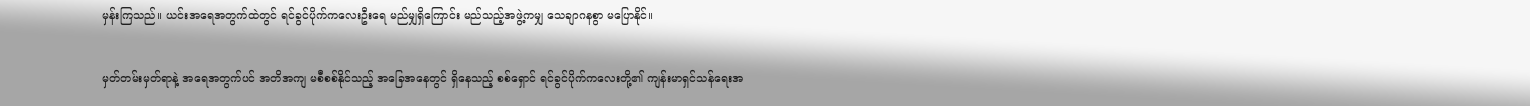မှန်းကြသည်။ ယင်းအရေအတွက်ထဲတွင် ရင်ခွင်ပိုက်ကလေးဦးရေ မည်မျှရှိကြောင်း မည်သည့်အဖွဲ့ကမျှ သေချာဂနစွာ မပြောနိုင်။

မှတ်တမ်းမှတ်ရာနဲ့ အရေအတွက်ပင် အတိအကျ မစီစစ်နိုင်သည့် အခြေအနေတွင် ရှိနေသည့် စစ်ရှောင် ရင်ခွင်ပိုက်ကလေးတို့၏ ကျန်းမာရှင်သန်ရေးအ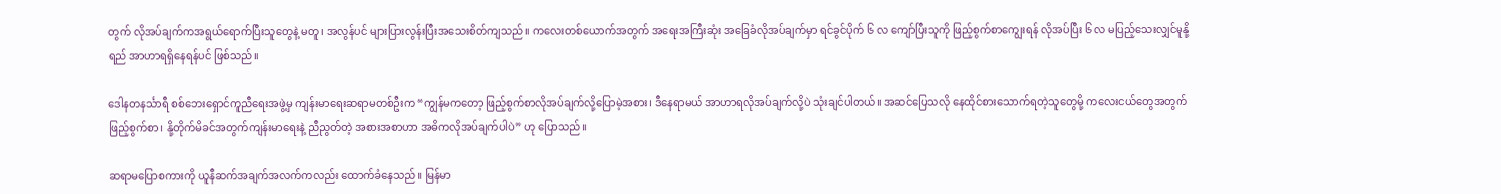တွက် လိုအပ်ချက်ကအရွယ်ရောက်ပြီးသူတွေနဲ့ မတူ၊ အလွန်ပင် များပြားလွန်းပြီးအသေးစိတ်ကျသည်။ ကလေးတစ်ယောက်အတွက် အရေးအကြီးဆုံး အခြေခံလိုအပ်ချက်မှာ ရင်ခွင်ပိုက် ၆ လ ကျော်ပြီးသူကို ဖြည့်စွက်စာကျွေးရန် လိုအပ်ပြီး ၆ လ မပြည့်သေးလျှင်မူနို့ရည် အာဟာရရှိနေရန်ပင် ဖြစ်သည်။

ဒေါနတနင်္သာရီ စစ်ဘေးရှောင်ကူညီရေးအဖွဲ့မှ ကျန်းမာရေးဆရာမတစ်ဦးက “ကျွန်မကတော့ ဖြည့်စွက်စာလိုအပ်ချက်လို့ပြောမဲ့အစား၊ ဒီနေရာမယ် အာဟာရလိုအပ်ချက်လို့ပဲ သုံးချင်ပါတယ်။ အဆင်ပြေသလို နေထိုင်စားသောက်ရတဲ့သူတွေမို့ ကလေးငယ်တွေအတွက် ဖြည့်စွက်စာ၊ နို့တိုက်မိခင်အတွက်ကျန်းမာရေးနဲ့ ညီညွတ်တဲ့ အစားအစာဟာ အဓိကလိုအပ်ချက်ပါပဲ” ဟု ပြောသည်။

ဆရာမပြောစကားကို ယူနီဆက်အချက်အလက်ကလည်း ထောက်ခံနေသည်။ မြန်မာ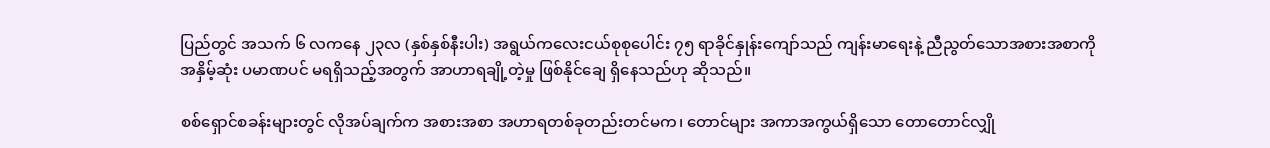ပြည်တွင် အသက် ၆ လကနေ ၂၃လ (နှစ်နှစ်နီးပါး) အရွယ်ကလေးငယ်စုစုပေါင်း ၇၅ ရာခိုင်နှုန်းကျော်သည် ကျန်းမာရေးနဲ့ ညီညွတ်သောအစားအစာကို အနှိမ့်ဆုံး ပမာဏပင် မရရှိသည့်အတွက် အာဟာရချို့တဲ့မှု ဖြစ်နိုင်ချေ ရှိနေသည်ဟု ဆိုသည်။

စစ်ရှောင်စခန်းများတွင် လိုအပ်ချက်က အစားအစာ အဟာရတစ်ခုတည်းတင်မက၊ တောင်များ အကာအကွယ်ရှိသော တောတောင်လျှို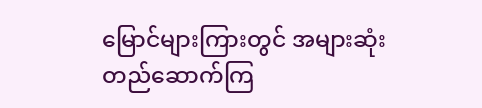မြောင်များကြားတွင် အများဆုံးတည်ဆောက်ကြ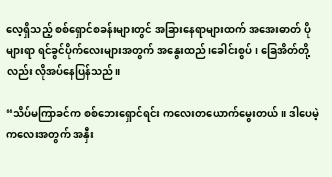လေ့ရှိသည့် စစ်ရှောင်စခန်းများတွင် အခြားနေရာများထက် အအေးဓာတ် ပိုများရာ ရင်ခွင်ပိုက်လေးများအတွက် အနွေးထည်၊ခေါင်းစွပ်၊ ခြေအိတ်တို့လည်း လိုအပ်နေပြန်သည်။

“သိပ်မကြာခင်က စစ်ဘေးရှောင်ရင်း ကလေးတယောက်မွေးတယ်။ ဒါပေမဲ့ ကလေးအတွက် အနှီး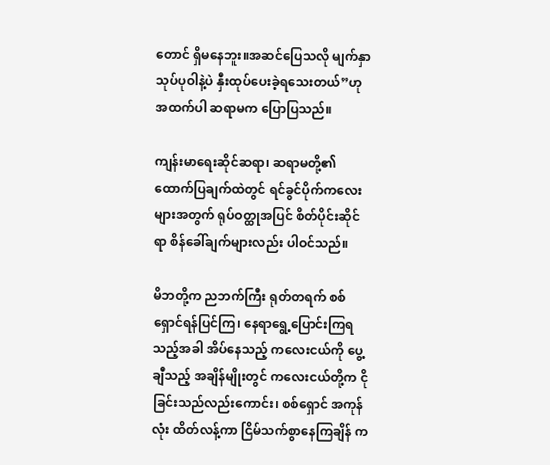တောင် ရှိမနေဘူး။အဆင်ပြေသလို မျက်နှာသုပ်ပုဝါနဲ့ပဲ နှီးထုပ်ပေးခဲ့ရသေးတယ်”ဟု အထက်ပါ ဆရာမက ပြောပြသည်။

ကျန်းမာရေးဆိုင်ဆရာ၊ ဆရာမတို့၏ ထောက်ပြချက်ထဲတွင် ရင်ခွင်ပိုက်ကလေးများအတွက် ရုပ်ဝတ္ထုအပြင် စိတ်ပိုင်းဆိုင်ရာ စိန်ခေါ်ချက်များလည်း ပါဝင်သည်။

မိဘတို့က ညဘက်ကြီး ရုတ်တရက် စစ်ရှောင်ရန်ပြင်ကြ၊ နေရာရွေ့ပြောင်းကြရသည့်အခါ အိပ်နေသည့် ကလေးငယ်ကို ပွေ့ချီသည့် အချိန်မျိုးတွင် ကလေးငယ်တို့က ငိုခြင်းသည်လည်းကောင်း၊ စစ်ရှောင် အကုန်လုံး ထိတ်လန့်ကာ ငြိမ်သက်စွာနေကြချိန် က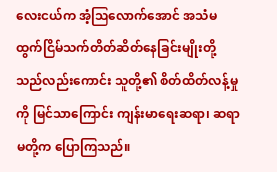လေးငယ်က အံ့ဩလောက်အောင် အသံမထွက်ငြိမ်သက်တိတ်ဆိတ်နေခြင်းမျိုးတို့သည်လည်းကောင်း သူတို့၏ စိတ်ထိတ်လန့်မှုကို မြင်သာကြောင်း ကျန်းမာရေးဆရာ၊ ဆရာမတို့က ပြောကြသည်။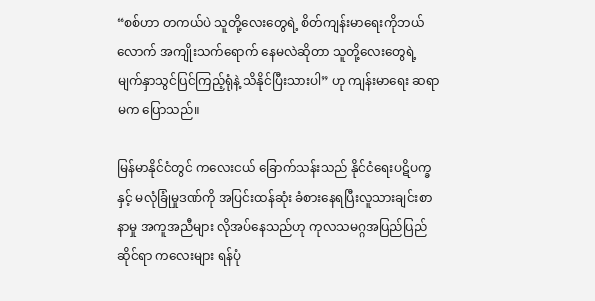“စစ်ဟာ တကယ်ပဲ သူတို့လေးတွေရဲ့ စိတ်ကျန်းမာရေးကိုဘယ်လောက် အကျိုးသက်ရောက် နေမလဲဆိုတာ သူတို့လေးတွေရဲ့ မျက်နှာသွင်ပြင်ကြည့်ရုံနဲ့ သိနိုင်ပြီးသားပါ” ဟု ကျန်းမာရေး ဆရာမက ပြောသည်။

မြန်မာနိုင်ငံတွင် ကလေးငယ် ခြောက်သန်းသည် နိုင်ငံရေးပဋိပက္ခနှင့် မလုံခြုံမှုဒဏ်ကို အပြင်းထန်ဆုံး ခံစားနေရပြီးလူသားချင်းစာနာမှု အကူအညီများ လိုအပ်နေသည်ဟု ကုလသမဂ္ဂအပြည်ပြည်ဆိုင်ရာ ကလေးများ ရန်ပုံ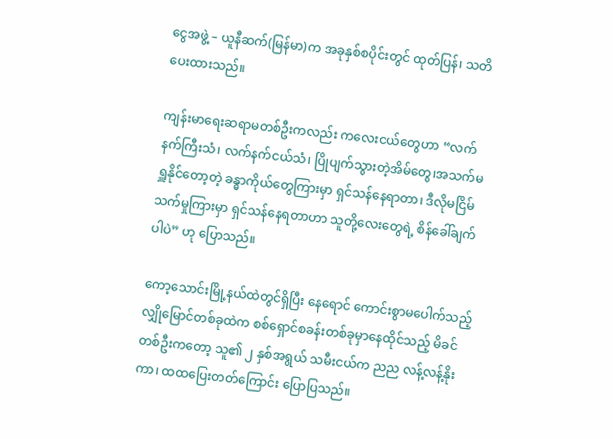ငွေအဖွဲ့ – ယူနီဆက်(မြန်မာ)က အခုနှစ်စပိုင်းတွင် ထုတ်ပြန်၊ သတိပေးထားသည်။

ကျန်းမာရေးဆရာမတစ်ဦးကလည်း ကလေးငယ်တွေဟာ “လက်နက်ကြီးသံ၊ လက်နက်ငယ်သံ၊ ပြိုပျက်သွားတဲ့အိမ်တွေ၊အသက်မရှူနိုင်တော့တဲ့ ခန္ဓာကိုယ်တွေကြားမှာ ရှင်သန်နေရာတာ၊ ဒီလိုမငြိမ်သက်မှုကြားမှာ ရှင်သန်နေရတာဟာ သူတို့လေးတွေရဲ့ စိန်ခေါ်ချက်ပါပဲ” ဟု ပြောသည်။

ကော့သောင်းမြို့နယ်ထဲတွင်ရှိပြီး နေရောင် ကောင်းစွာမပေါက်သည့် လျှိုမြောင်တစ်ခုထဲက စစ်ရှောင်စခန်းတစ်ခုမှာနေထိုင်သည့် မိခင်တစ်ဦးကတော့ သူ၏ ၂ နှစ်အရွယ် သမီးငယ်က ညည လန့်လန့်နိုးကာ၊ ထထပြေးတတ်ကြောင်း ပြောပြသည်။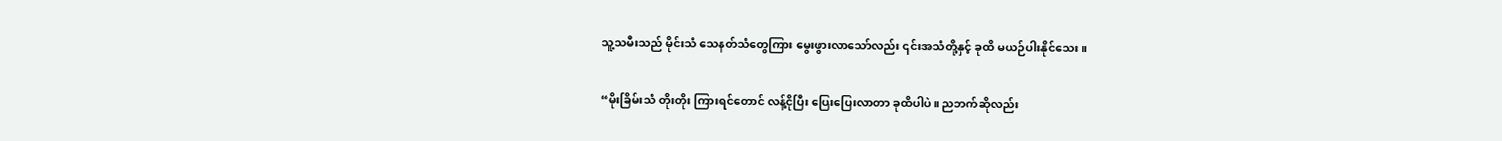သူ့သမီးသည် မိုင်းသံ သေနတ်သံတွေကြား မွေးဖွားလာသော်လည်း ၎င်းအသံတို့နှင့် ခုထိ မယဉ်ပါးနိုင်သေး။

“မိုးခြိမ်းသံ တိုးတိုး ကြားရင်တောင် လန့်ငိုပြီး ပြေးပြေးလာတာ ခုထိပါပဲ။ ညဘက်ဆိုလည်း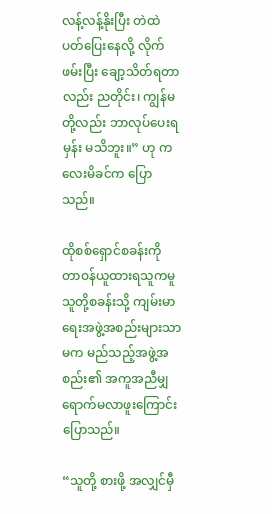လန့်လန့်နိုးပြီး တဲထဲ ပတ်ပြေးနေလို့ လိုက်ဖမ်းပြီး ချော့သိတ်ရတာလည်း ညတိုင်း၊ ကျွန်မတို့လည်း ဘာလုပ်ပေးရမှန်း မသိဘူး။” ဟု ကလေးမိခင်က ပြောသည်။

ထိုစစ်ရှောင်စခန်းကို တာဝန်ယူထားရသူကမူ သူတို့စခန်းသို့ ကျမ်းမာရေးအဖွဲ့အစည်းများသာမက မည်သည့်အဖွဲ့အစည်း၏ အကူအညီမျှ ရောက်မလာဖူးကြောင်း ပြောသည်။

“သူတို့ စားဖို့ အလျှင်မှီ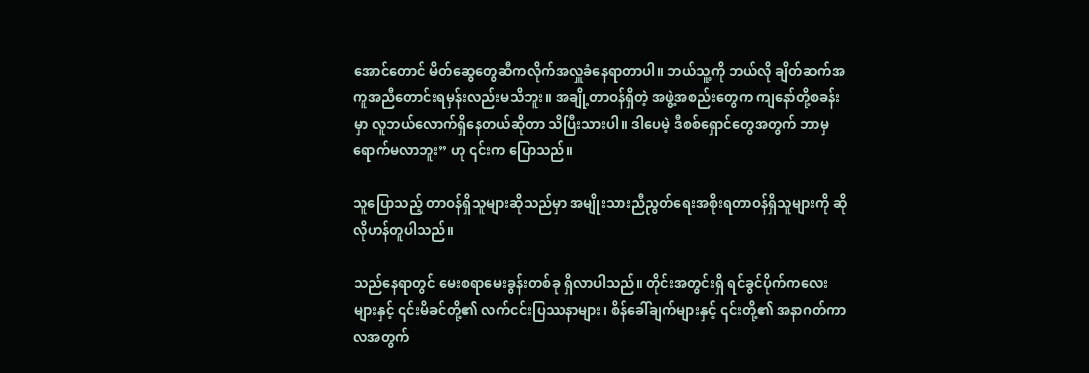အောင်တောင် မိတ်ဆွေတွေဆီကလိုက်အလှူခံနေရာတာပါ။ ဘယ်သူ့ကို ဘယ်လို ချိတ်ဆက်အကူအညီတောင်းရမှန်းလည်းမသိဘူး။ အချို့တာဝန်ရှိတဲ့ အဖွဲ့အစည်းတွေက ကျနော်တို့စခန်းမှာ လူဘယ်လောက်ရှိနေတယ်ဆိုတာ သိပြီးသားပါ။ ဒါပေမဲ့ ဒီစစ်ရှောင်တွေအတွက် ဘာမှ ရောက်မလာဘူး” ဟု ၎င်းက ပြောသည်။

သူပြောသည့် တာဝန်ရှိသူများဆိုသည်မှာ အမျိုးသားညီညွတ်ရေးအစိုးရတာဝန်ရှိသူများကို ဆိုလိုဟန်တူပါသည်။

သည်နေရာတွင် မေးစရာမေးခွန်းတစ်ခု ရှိလာပါသည်။ တိုင်းအတွင်းရှိ ရင်ခွင်ပိုက်ကလေးများနှင့် ၎င်းမိခင်တို့၏ လက်ငင်းပြဿနာများ၊ စိန်ခေါ်ချက်များနှင့် ၎င်းတို့၏ အနာဂတ်ကာလအတွက်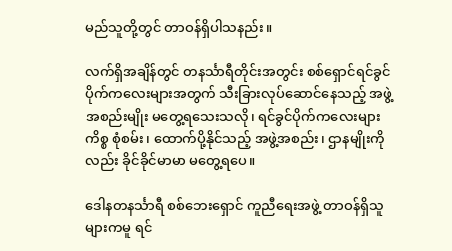မည်သူတို့တွင် တာဝန်ရှိပါသနည်း။

လက်ရှိအချိန်တွင် တနင်္သာရီတိုင်းအတွင်း စစ်ရှောင်ရင်ခွင်ပိုက်ကလေးများအတွက် သီးခြားလုပ်ဆောင်နေသည့် အဖွဲ့အစည်းမျိုး မတွေ့ရသေးသလို၊ ရင်ခွင်ပိုက်ကလေးများကိစ္စ စုံစမ်း၊ ထောက်ပို့နိုင်သည့် အဖွဲ့အစည်း၊ ဌာနမျိုးကိုလည်း ခိုင်ခိုင်မာမာ မတွေ့ရပေ။

ဒေါနတနင်္သာရီ စစ်ဘေးရှောင် ကူညီရေးအဖွဲ့ တာဝန်ရှိသူများကမူ ရင်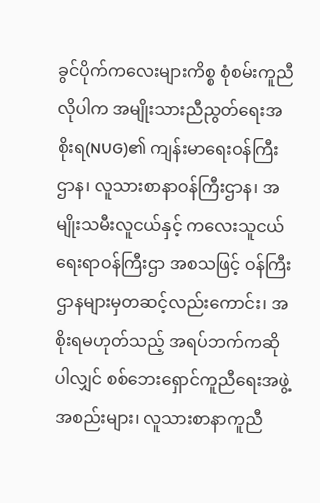ခွင်ပိုက်ကလေးများကိစ္စ စုံစမ်းကူညီလိုပါက အမျိုးသားညီညွတ်ရေးအစိုးရ(NUG)၏ ကျန်းမာရေးဝန်ကြီးဌာန၊ လူသားစာနာဝန်ကြီးဌာန၊ အမျိုးသမီးလူငယ်နှင့် ကလေးသူငယ်ရေးရာဝန်ကြီးဌာ အစသဖြင့် ဝန်ကြီးဌာနများမှတဆင့်လည်းကောင်း၊ အစိုးရမဟုတ်သည့် အရပ်ဘက်ကဆိုပါလျှင် စစ်ဘေးရှောင်ကူညီရေးအဖွဲ့အစည်းများ၊ လူသားစာနာကူညီ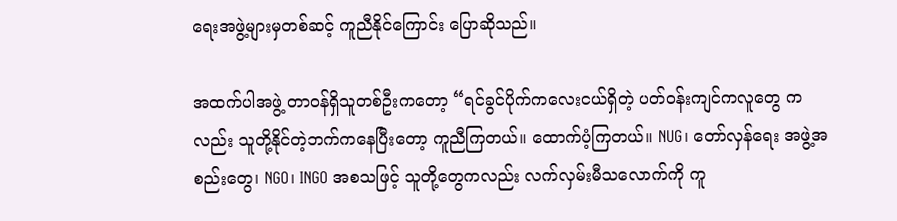ရေးအဖွဲ့များမှတစ်ဆင့် ကူညီနိုင်ကြောင်း ပြောဆိုသည်။

အထက်ပါအဖွဲ့ တာဝန်ရှိသူတစ်ဦးကတော့ “ရင်ခွင်ပိုက်ကလေးငယ်ရှိတဲ့ ပတ်ဝန်းကျင်ကလူတွေ ကလည်း သူတို့နိုင်တဲ့ဘက်ကနေပြီးတော့ ကူညီကြတယ်။ ထောက်ပံ့ကြတယ်။ NUG၊ တော်လှန်ရေး အဖွဲ့အစည်းတွေ၊ NGO၊ INGO အစသဖြင့် သူတို့တွေကလည်း လက်လှမ်းမီသလောက်ကို ကူ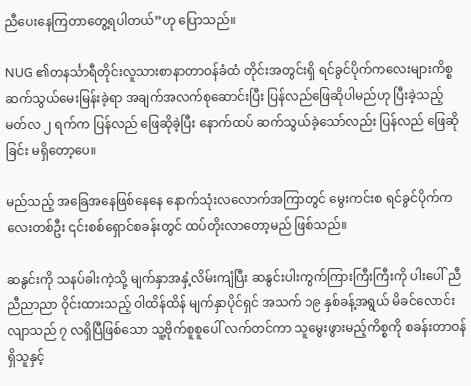ညီပေးနေကြတာတွေ့ရပါတယ်”ဟု ပြောသည်။

NUG ၏တနင်္သာရီတိုင်းလူသားစာနာတာဝန်ခံထံ တိုင်းအတွင်းရှိ ရင်ခွင်ပိုက်ကလေးများကိစ္စ ဆက်သွယ်မေးမြန်းခဲ့ရာ အချက်အလက်စုဆောင်းပြီး ပြန်လည်ဖြေဆိုပါမည်ဟု ပြီးခဲ့သည့် မတ်လ ၂ ရက်က ပြန်လည် ဖြေဆိုခဲ့ပြီး နောက်ထပ် ဆက်သွယ်ခဲ့သော်လည်း ပြန်လည် ဖြေဆိုခြင်း မရှိတော့ပေ။

မည်သည့် အခြေအနေဖြစ်နေနေ နောက်သုံးလလောက်အကြာတွင် မွေးကင်းစ ရင်ခွင်ပိုက်ကလေးတစ်ဦး ၎င်းစစ်ရှောင်စခန်းတွင် ထပ်တိုးလာတော့မည် ဖြစ်သည်။

ဆနွင်းကို သနပ်ခါးကဲ့သို့ မျက်နှာအနှံ့လိမ်းကျံပြီး ဆနွင်းပါးကွက်ကြားကြီးကြီးကို ပါးပေါ် ညီညီညာညာ ဝိုင်းထားသည့် ဝါထိန်ထိန် မျက်နှာပိုင်ရှင် အသက် ၁၉ နှစ်ခန့်အရွယ် မိခင်လောင်းလျာသည် ၇ လရှိပြီဖြစ်သော သူ့ဗိုက်စူစူပေါ် လက်တင်ကာ သူမွေးဖွားမည့်ကိစ္စကို စခန်းတာဝန်ရှိသူနှင့်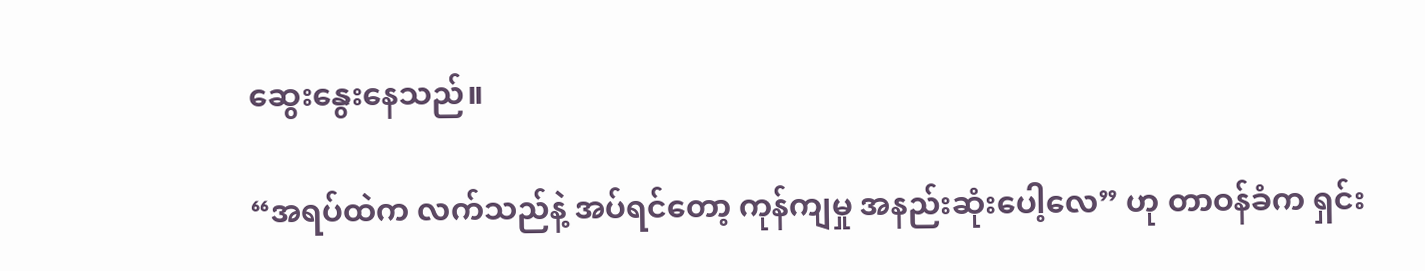ဆွေးနွေးနေသည်။

“အရပ်ထဲက လက်သည်နဲ့ အပ်ရင်တော့ ကုန်ကျမှု အနည်းဆုံးပေါ့လေ” ဟု တာဝန်ခံက ရှင်း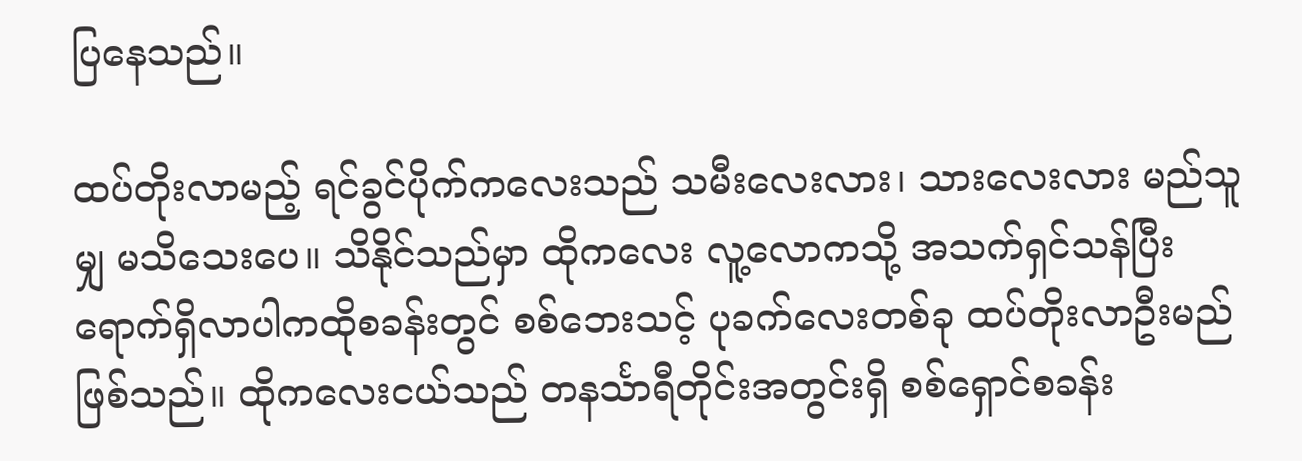ပြနေသည်။

ထပ်တိုးလာမည့် ရင်ခွင်ပိုက်ကလေးသည် သမီးလေးလား၊ သားလေးလား မည်သူမျှ မသိသေးပေ။ သိနိုင်သည်မှာ ထိုကလေး လူ့လောကသို့ အသက်ရှင်သန်ပြီး ရောက်ရှိလာပါကထိုစခန်းတွင် စစ်ဘေးသင့် ပုခက်လေးတစ်ခု ထပ်တိုးလာဦးမည်ဖြစ်သည်။ ထိုကလေးငယ်သည် တနင်္သာရီတိုင်းအတွင်းရှိ စစ်ရှောင်စခန်း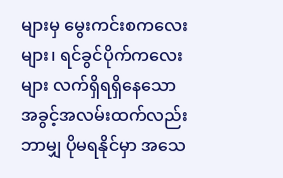များမှ မွေးကင်းစကလေးများ၊ ရင်ခွင်ပိုက်ကလေးများ လက်ရှိရရှိနေသော အခွင့်အလမ်းထက်လည်း ဘာမျှ ပိုမရနိုင်မှာ အသေ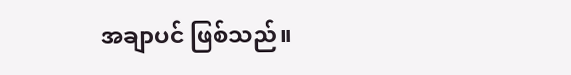အချာပင် ဖြစ်သည်။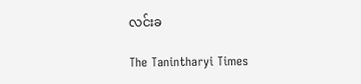လင်းခ

The Tanintharyi Times